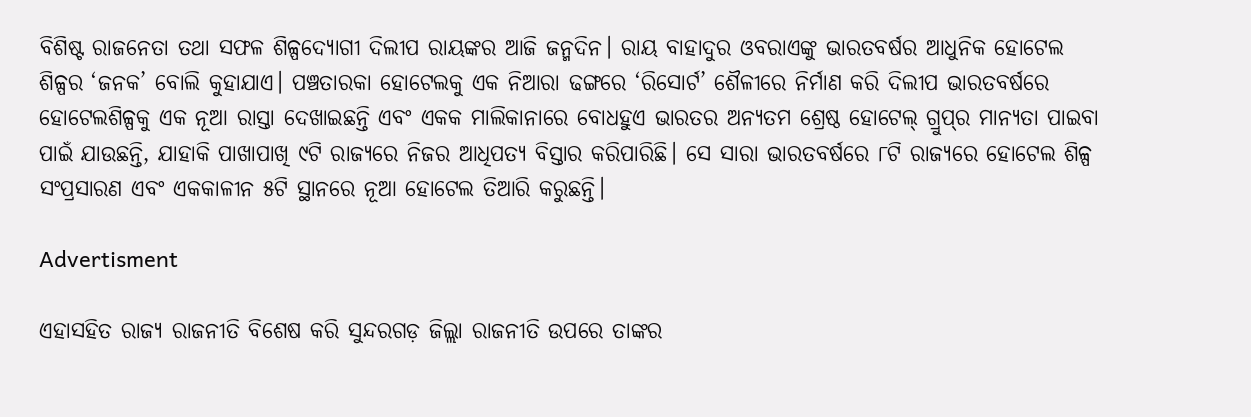ବିଶିଷ୍ଟ ରାଜନେତା ତଥା ସଫଳ ଶିଳ୍ପଦ୍ୟୋଗୀ ଦିଲୀପ ରାୟଙ୍କର ଆଜି ଜନ୍ମଦିନ। ରାୟ ବାହାଦୁର ଓବରାଏଙ୍କୁ ଭାରତବର୍ଷର ଆଧୁନିକ ହୋଟେଲ ଶିଳ୍ପର ‘ଜନକ’ ବୋଲି କୁହାଯାଏ। ପଞ୍ଚତାରକା ହୋଟେଲକୁ ଏକ ନିଆରା ଢଙ୍ଗରେ ‘ରିସୋର୍ଟ’ ଶୈଳୀରେ ନିର୍ମାଣ କରି ଦିଲୀପ ଭାରତବର୍ଷରେ ହୋଟେଲଶିଳ୍ପକୁ ଏକ ନୂଆ ରାସ୍ତା ଦେଖାଇଛନ୍ତି ଏବଂ ଏକକ ମାଲିକାନାରେ ବୋଧହୁଏ ଭାରତର ଅନ୍ୟତମ ଶ୍ରେଷ୍ଠ ହୋଟେଲ୍‌ ଗ୍ରୁପ୍‌ର ମାନ୍ୟତା ପାଇବା ପାଇଁ ଯାଉଛନ୍ତି, ଯାହାକି ପାଖାପାଖି ୯ଟି ରାଜ୍ୟରେ ନିଜର ଆଧିପତ୍ୟ ବିସ୍ତାର କରିପାରିଛି। ସେ ସାରା ଭାରତବର୍ଷରେ ୮ଟି ରାଜ୍ୟରେ ହୋଟେଲ ଶିଳ୍ପ ସଂପ୍ରସାରଣ ଏବଂ ଏକକାଳୀନ ୫ଟି ସ୍ଥାନରେ ନୂଆ ହୋଟେଲ ତିଆରି କରୁଛନ୍ତି।

Advertisment

ଏହାସହିତ ରାଜ୍ୟ ରାଜନୀତି ବିଶେଷ କରି ସୁନ୍ଦରଗଡ଼ ଜିଲ୍ଲା ରାଜନୀତି ଉପରେ ତାଙ୍କର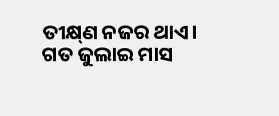ତୀକ୍ଷ୍‌ଣ ନଜର ଥାଏ। ଗତ ଜୁଲାଇ ମାସ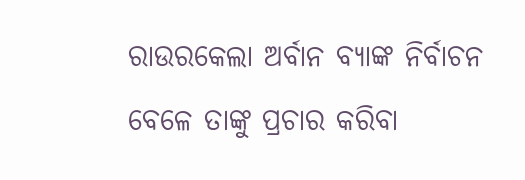ରାଉରକେଲା ଅର୍ବାନ ବ୍ୟାଙ୍କ ନିର୍ବାଚନ ବେଳେ ତାଙ୍କୁ ପ୍ରଚାର କରିବା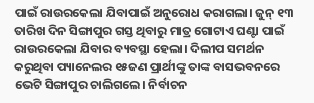ପାଇଁ ରାଉରକେଲା ଯିବାପାଇଁ ଅନୁରୋଧ କରାଗଲା। ଜୁନ୍‌ ୧୩ ତାରିଖ ଦିନ ସିଙ୍ଗାପୁର ଗସ୍ତ ଥିବାରୁ ମାତ୍ର ଗୋଟାଏ ଘଣ୍ଟା ପାଇଁ ରାଉରକେଲା ଯିବାର ବ୍ୟବସ୍ଥା ହେଲା। ଦିଲୀପ ସମର୍ଥନ କରୁଥିବା ପ୍ୟାନେଲର ୧୫ଜଣ ପ୍ରାର୍ଥୀଙ୍କୁ ତାଙ୍କ ବାସଭବନରେ ଭେଟି ସିଙ୍ଗାପୁର ଚାଲିଗଲେ। ନିର୍ବାଚନ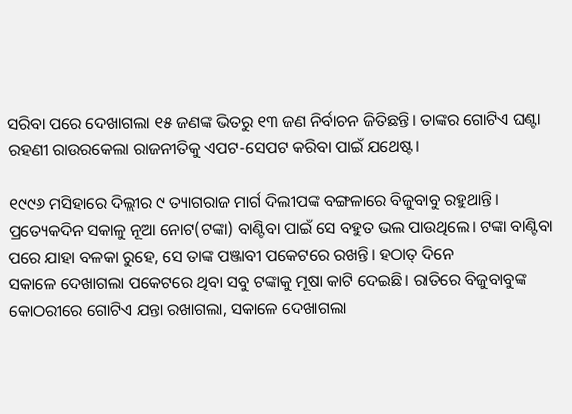ସରିବା ପରେ ଦେଖାଗଲା ୧୫ ଜଣଙ୍କ ଭିତରୁ ୧୩ ଜଣ ନିର୍ବାଚନ ଜିତିଛନ୍ତି। ତାଙ୍କର ଗୋଟିଏ ଘଣ୍ଟା ରହଣୀ ରାଉରକେଲା ରାଜନୀତିକୁ ଏପଟ-ସେପଟ କରିବା ପାଇଁ ଯଥେଷ୍ଟ।

୧୯୯୬ ମସିହାରେ ଦିଲ୍ଲୀର ୯ ତ୍ୟାଗରାଜ ମାର୍ଗ ଦିଲୀପଙ୍କ ବଙ୍ଗଳାରେ ବିଜୁବାବୁ ରହୁଥାନ୍ତି। ପ୍ରତ୍ୟେକଦିନ ସକାଳୁ ନୂଆ ନୋଟ(ଟଙ୍କା) ବାଣ୍ଟିବା ପାଇଁ ସେ ବହୁତ ଭଲ ପାଉଥିଲେ। ଟଙ୍କା ବାଣ୍ଟିବା ପରେ ଯାହା ବଳକା ରୁହେ, ସେ ତାଙ୍କ ପଞ୍ଜାବୀ ପକେଟରେ ରଖନ୍ତି। ହଠାତ୍‌ ଦିନେ ସକାଳେ ‌ଦେଖାଗଲା ପକେଟରେ ଥିବା ସବୁ ଟଙ୍କାକୁ ମୂଷା କାଟି ଦେଇଛି। ରାତିରେ ବିଜୁବାବୁଙ୍କ କୋଠରୀରେ ଗୋଟିଏ ଯନ୍ତା ରଖାଗଲା, ସକାଳେ ଦେଖାଗଲା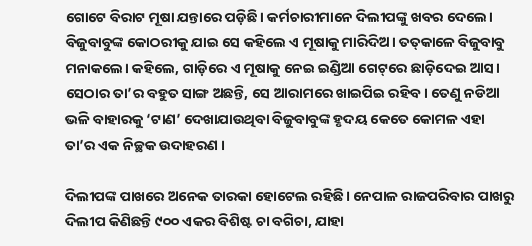ଗୋଟେ ବିରାଟ ମୂଷା ଯନ୍ତାରେ ପଡ଼ିଛି। କର୍ମଚାରୀମାନେ ଦିଲୀପଙ୍କୁ ଖବର ଦେଲେ। ବିଜୁବାବୁଙ୍କ କୋଠରୀକୁ ଯାଇ ସେ କହିଲେ ଏ ମୂଷାକୁ ମାରିଦିଅ। ତତ୍‌କାଳେ ବିଜୁବାବୁ ମ‌ନାକଲେ। କହ‌ିଲେ, ଗାଡ଼ିରେ ଏ ମୂଷାକୁ ନେଇ ଇଣ୍ଡିଆ ଗେଟ୍‌ରେ ଛାଡ଼ିଦେଇ ଆସ। ସେଠାର ତା’ର ବହୁତ ସାଙ୍ଗ ଅଛନ୍ତି, ସେ ଆରାମରେ ଖାଇପିଇ ରହିବ। ତେଣୁ ନଡିଆ ଭଳି ବାହାରକୁ ‘ଟାଣ’ ଦେଖାଯାଉଥିବା ବିଜୁବାବୁଙ୍କ ହୃଦୟ କେତେ କୋମଳ ଏହା ତା’ର ଏକ ନିଚ୍ଛକ ଉଦାହରଣ ।

ଦିଲୀପଙ୍କ ପାଖରେ ଅନେକ ତାରକା ହୋଟେଲ ରହିଛି। ନେପାଳ ରାଜପରିବାର ପାଖରୁ ଦିଲୀପ କିଣିଛନ୍ତି ୯୦୦ ଏକର ବିଶିଷ୍ଟ ଚା ବଗିଚା, ଯାହା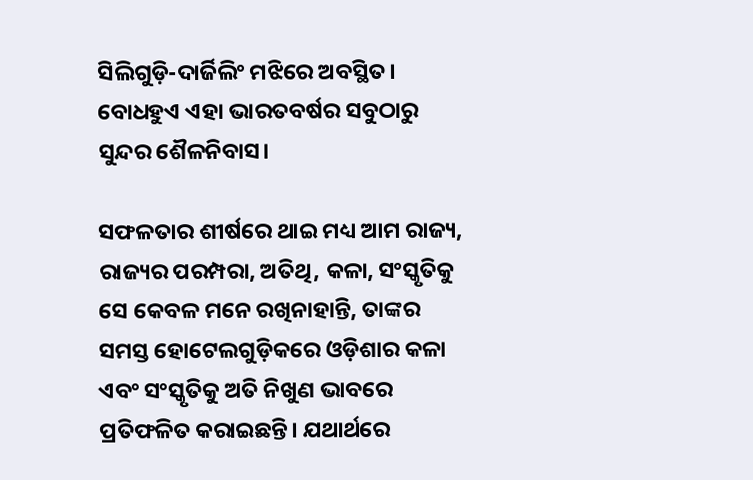ସିଲିଗୁଡ଼ି-ଦାର୍ଜିଲିଂ ମଝିରେ ଅବସ୍ଥିତ। ବୋଧହୁଏ ଏହା ଭାରତବର୍ଷର ସବୁଠାରୁ ସୁନ୍ଦର ଶୈଳନିବାସ।

ସଫଳତାର ଶୀର୍ଷରେ ଥାଇ ମଧ୍ୟ ଆମ ରାଜ୍ୟ, ରାଜ୍ୟର ପରମ୍ପରା, ଅତିଥି, କଳା, ସଂସ୍କୃତିକୁ ସେ କେବଳ ମନେ ରଖିନାହାନ୍ତି, ତାଙ୍କର ସମସ୍ତ ହୋଟେଲଗୁଡ଼ିକରେ ଓଡ଼ିଶାର କଳା ଏବଂ ସଂସ୍କୃତିକୁ ଅତି ନିଖୁଣ ଭାବରେ ପ୍ରତିଫଳିତ କରାଇଛନ୍ତି। ଯଥାର୍ଥରେ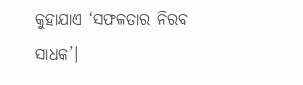କୁହାଯାଏ ‘ସଫଳତାର ନିରବ ସାଧକ’।